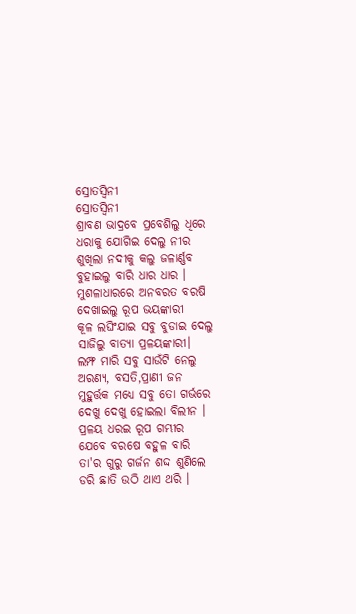ସ୍ରୋତସ୍ଵିନୀ
ସ୍ରୋତସ୍ଵିନୀ
ଶ୍ରାବଣ ଭାଦ୍ରବେ ପ୍ରବେଶିଲୁ ଧିରେ
ଧରାକୁ ଯୋଗିଇ ଦେଲୁ ନୀର
ଶୁଖିଲା ନଦୀକୁ କଲୁ ଜଳାର୍ଣ୍ଣବ
ବୁହାଇଲୁ ବାରି ଧାର ଧାର ।
ମୁଶଳାଧାରରେ ଅନବରତ ବରଷି
ଦେଖାଇଲୁ ରୂପ ଭୟଙ୍କାରୀ
କୂଳ ଲଘିଂଯାଇ ସବୁ ବୁଡାଇ ଦେଲୁ
ସାଜିଲୁ ବାତ୍ୟା ପ୍ରଳୟଙ୍କାରୀ।
ଲମ୍ଫ ମାରି ସବୁ ସାଉଁଟି ନେଲୁ
ଅରଣ୍ୟ, ବସତି,ପ୍ରାଣୀ ଜନ
ମୁହୁର୍ତ୍ତକ ମଧ୍ୟେ ସବୁ ତୋ ଗର୍ଭରେ
ଦେଖୁ ଦେଖୁ ହୋଇଲା ବିଲୀନ ।
ପ୍ରଳୟ ଧରଇ ରୂପ ଗମ୍ଭୀର
ଯେବେ ବରଷେ ବହୁଳ ବାରି
ତା'ର ଗୁରୁ ଗର୍ଜନ ଶଦ୍ଦ ଶୁଣିଲେ
ଡରି ଛାତି ଉଠି ଥାଏ ଥରି ।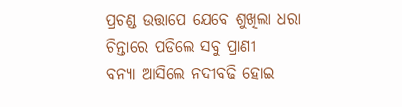ପ୍ରଚଣ୍ଡ ଉତ୍ତାପେ ଯେବେ ଶୁଖିଲା ଧରା
ଚିନ୍ତାରେ ପଡିଲେ ସବୁ ପ୍ରାଣୀ
ବନ୍ୟା ଆସିଲେ ନଦୀବଢି ହୋଇ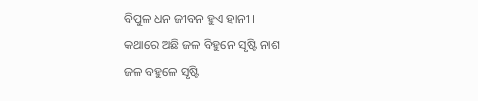ବିପୁଳ ଧନ ଜୀବନ ହୁଏ ହାନୀ ।
କଥାରେ ଅଛି ଜଳ ବିହୁନେ ସୃଷ୍ଟି ନାଶ
ଜଳ ବହୁଳେ ସୃଷ୍ଟି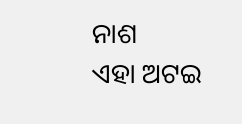ନାଶ
ଏହା ଅଟଇ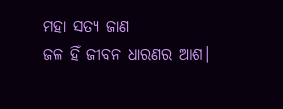ମହା ସତ୍ୟ ଜାଣ
ଜଳ ହିଁ ଜୀବନ ଧାରଣର ଆଶ।